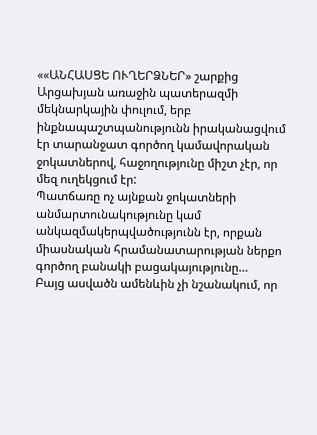««ԱՆՀԱՍՑԵ ՈՒՂԵՐՁՆԵՐ» շարքից
Արցախյան առաջին պատերազմի մեկնարկային փուլում, երբ ինքնապաշտպանությունն իրականացվում էր տարանջատ գործող կամավորական ջոկատներով, հաջողությունը միշտ չէր, որ մեզ ուղեկցում էր:
Պատճառը ոչ այնքան ջոկատների անմարտունակությունը կամ անկազմակերպվածությունն էր, որքան միասնական հրամանատարության ներքո գործող բանակի բացակայությունը…
Բայց ասվածն ամենևին չի նշանակում, որ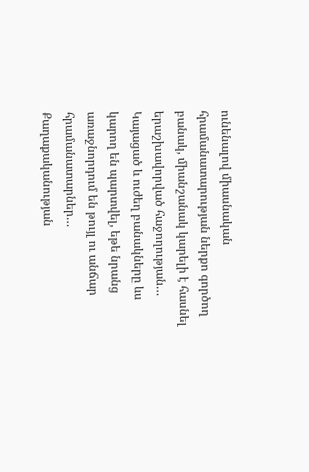ունենալով միասնական հրամանատարության ներքո գործող բանակ, միանշանակ կարելի է հասնել երաշխավորված հաջողության…
Կայացած և ուժեղ բանակները ևս կարող են պարտվել, եթե նրանց առաջնորդում են թույլ ու անճար հրամանատարներ…
Քաղաքականության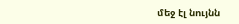մեջ էլ նույնն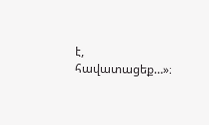է, հավատացեք…»։